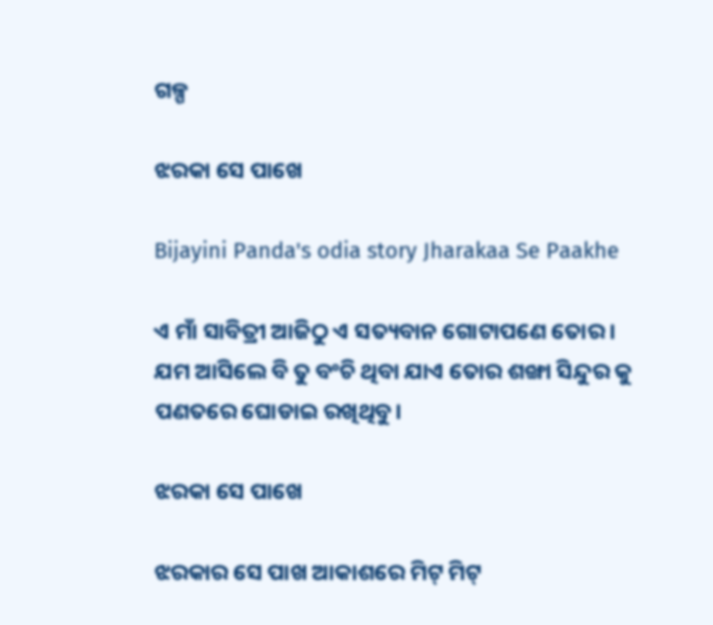ଗଳ୍ପ

ଝରକା ସେ ପାଖେ

Bijayini Panda's odia story Jharakaa Se Paakhe

ଏ ମାଁ ସାବିତ୍ରୀ ଆଜିଠୁ ଏ ସତ୍ୟବାନ ଗୋଟାପଣେ ତୋର । ଯମ ଆସିଲେ ବି ତୁ ବଂଚି ଥିବା ଯାଏ ତୋର ଶଙ୍ଖା ସିନ୍ଦୁର କୁ ପଣତରେ ଘୋଡାଇ ରଖିଥିବୁ।

ଝରକା ସେ ପାଖେ

ଝରକାର ସେ ପାଖ ଆକାଶରେ ମିଟ୍‌ ମିଟ୍‌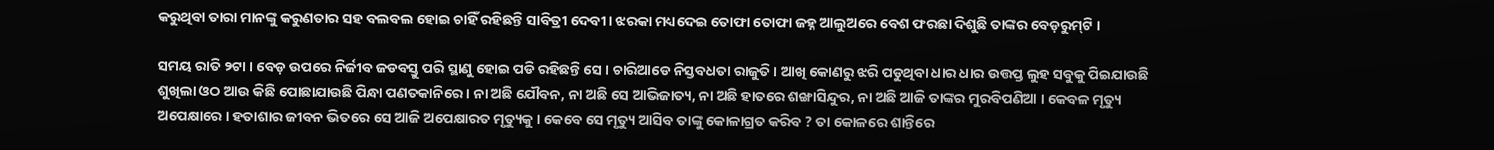କରୁଥିବା ତାରା ମାନଙ୍କୁ କରୁଣତାର ସହ ବଲବଲ ହୋଇ ଚାହିଁ ରହିଛନ୍ତି ସାବିତ୍ରୀ ଦେବୀ । ଝରକା ମଧ୍ୟଦେଇ ତୋଫା ତୋଫା ଜହ୍ନ ଆଲୁଅରେ ବେଶ ଫରଛା ଦିଶୁଛି ତାଙ୍କର ବେଡ଼ରୁମ୍‌ଟି ।

ସମୟ ରାତି ୨ଟା । ବେଡ଼ ଉପରେ ନିର୍ଜୀବ ଜଡବସ୍ତୁ ପରି ସ୍ଥାଣୁ ହୋଇ ପଡି ରହିଛନ୍ତି ସେ । ଚାରିଆଡେ ନିସ୍ତବଧତା ରାଜୁତି । ଆଖି କୋଣରୁ ଝରି ପଡୁଥିବା ଧାର ଧାର ଉତ୍ତପ୍ତ ଲୁହ ସବୁକୁ ପିଇଯାଉଛି ଶୁଖିଲା ଓଠ ଆଉ କିଛି ପୋଛାଯାଉଛି ପିନ୍ଧା ପଣତକାନିରେ । ନା ଅଛି ଯୌବନ, ନା ଅଛି ସେ ଆଭିଜାତ୍ୟ, ନା ଅଛି ହାତରେ ଶଙ୍ଖାସିନ୍ଦୁର, ନା ଅଛି ଆଜି ତାଙ୍କର ମୁରବିପଣିଆ । କେବଳ ମୃତ୍ୟୁ ଅପେକ୍ଷାରେ । ହତାଶାର ଜୀବନ ଭିତରେ ସେ ଆଜି ଅପେକ୍ଷାରତ ମୃତ୍ୟୁକୁ । କେବେ ସେ ମୃତ୍ୟୁ ଆସିବ ତାଙ୍କୁ କୋଳାଗ୍ରତ କରିବ ? ତା କୋଳରେ ଶାନ୍ତିରେ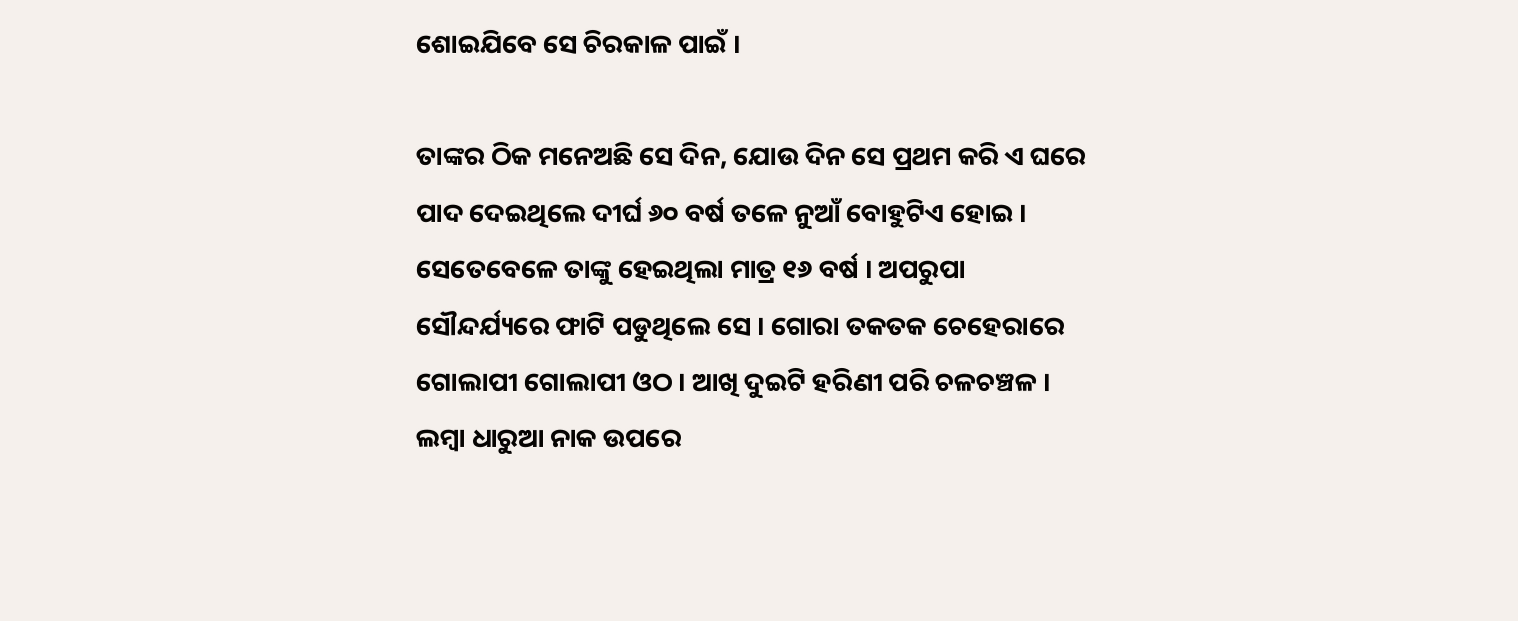ଶୋଇଯିବେ ସେ ଚିରକାଳ ପାଇଁ ।

ତାଙ୍କର ଠିକ ମନେଅଛି ସେ ଦିନ, ଯୋଉ ଦିନ ସେ ପ୍ରଥମ କରି ଏ ଘରେ ପାଦ ଦେଇଥିଲେ ଦୀର୍ଘ ୬୦ ବର୍ଷ ତଳେ ନୁଆଁ ବୋହୁଟିଏ ହୋଇ । ସେତେବେଳେ ତାଙ୍କୁ ହେଇଥିଲା ମାତ୍ର ୧୬ ବର୍ଷ । ଅପରୁପା ସୌନ୍ଦର୍ଯ୍ୟରେ ଫାଟି ପଡୁଥିଲେ ସେ । ଗୋରା ତକତକ ଚେହେରାରେ ଗୋଲାପୀ ଗୋଲାପୀ ଓଠ । ଆଖି ଦୁଇଟି ହରିଣୀ ପରି ଚଳଚଞ୍ଚଳ । ଲମ୍ବା ଧାରୁଆ ନାକ ଉପରେ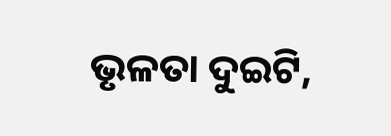ଭୃଳତା ଦୁଇଟି,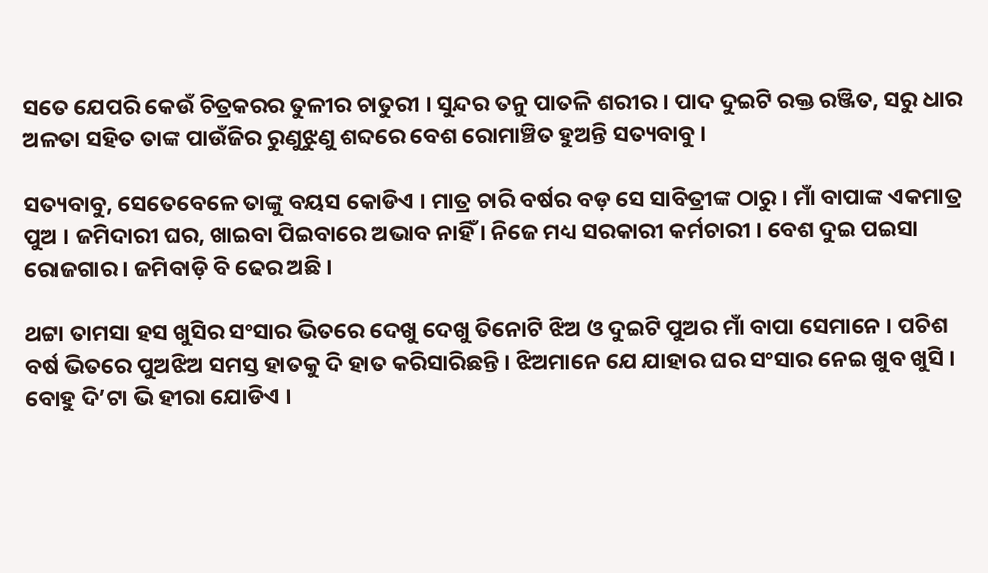ସତେ ଯେପରି କେଉଁ ଚିତ୍ରକରର ତୁଳୀର ଚାତୁରୀ । ସୁନ୍ଦର ତନୁ ପାତଳି ଶରୀର । ପାଦ ଦୁଇଟି ରକ୍ତ ରଞ୍ଜିତ, ସରୁ ଧାର ଅଳତା ସହିତ ତାଙ୍କ ପାଉଁଜିର ରୁଣୁଝୁଣୁ ଶବ୍ଦରେ ବେଶ ରୋମାଞ୍ଚିତ ହୁଅନ୍ତି ସତ୍ୟବାବୁ ।

ସତ୍ୟବାବୁ, ସେତେବେଳେ ତାଙ୍କୁ ବୟସ କୋଡିଏ । ମାତ୍ର ଚାରି ବର୍ଷର ବଡ଼ ସେ ସାବିତ୍ରୀଙ୍କ ଠାରୁ । ମାଁ ବାପାଙ୍କ ଏକମାତ୍ର ପୁଅ । ଜମିଦାରୀ ଘର, ଖାଇବା ପିଇବାରେ ଅଭାବ ନାହିଁ । ନିଜେ ମଧ୍ୟ ସରକାରୀ କର୍ମଚାରୀ । ବେଶ ଦୁଇ ପଇସା ରୋଜଗାର । ଜମିବାଡ଼ି ବି ଢେର ଅଛି ।

ଥଟ୍ଟା ତାମସା ହସ ଖୁସିର ସଂସାର ଭିତରେ ଦେଖୁ ଦେଖୁ ତିନୋଟି ଝିଅ ଓ ଦୁଇଟି ପୁଅର ମାଁ ବାପା ସେମାନେ । ପଚିଶ ବର୍ଷ ଭିତରେ ପୁଅଝିଅ ସମସ୍ତ ହାତକୁ ଦି ହାତ କରିସାରିଛନ୍ତି । ଝିଅମାନେ ଯେ ଯାହାର ଘର ସଂସାର ନେଇ ଖୁବ ଖୁସି । ବୋହୁ ଦି’ଟା ଭି ହୀରା ଯୋଡିଏ ।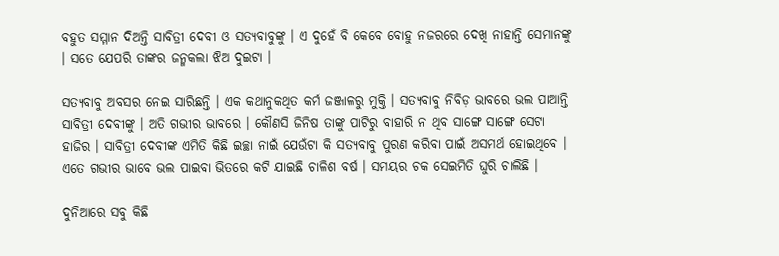ବହୁତ ସମ୍ମାନ ଦିଅନ୍ତି ସାବିତ୍ରୀ ଦେବୀ ଓ ସତ୍ୟବାବୁଙ୍କୁ । ଏ ଦୁହେଁ ବି କେବେ ବୋହୁ ନଜରରେ ଦେଖି ନାହାନ୍ତି ସେମାନଙ୍କୁ । ସତେ ଯେପରି ତାଙ୍କର ଜନ୍ମକଲା ଝିଅ ଦୁଇଟା ।

ସତ୍ୟବାବୁ ଅବସର ନେଇ ସାରିଛନ୍ତି । ଏକ କଥାନୁକଥିତ କର୍ମ ଜଞ୍ଜାଳରୁ ମୁକ୍ତି । ସତ୍ୟବାବୁ ନିବିଡ଼ ଭାବରେ ଭଲ ପାଆନ୍ତି ସାବିତ୍ରୀ ଦେବୀଙ୍କୁ । ଅତି ଗଭୀର ଭାବରେ । କୌଣସି ଜିନିଷ ତାଙ୍କୁ ପାଟିରୁ ବାହାରି ନ ଥିବ ସାଙ୍ଗେ ସାଙ୍ଗେ ସେଟା ହାଜିର । ସାବିତ୍ରୀ ଦେବୀଙ୍କ ଏମିତି କିଛି ଇଚ୍ଛା ନାଇଁ ଯେଉଁଟା କି ସତ୍ୟବାବୁ ପୁରଣ କରିବା ପାଇଁ ଅସମର୍ଥ ହୋଇଥିବେ । ଏତେ ଗଭୀର ଭାବେ ଭଲ ପାଇବା ଭିତରେ କଟି ଯାଇଛି ଚାଳିଶ ବର୍ଷ । ସମୟର ଚକ ସେଇମିତି ଘୁରି ଚାଲିଛି ।

ଦୁନିଆରେ ସବୁ କିଛି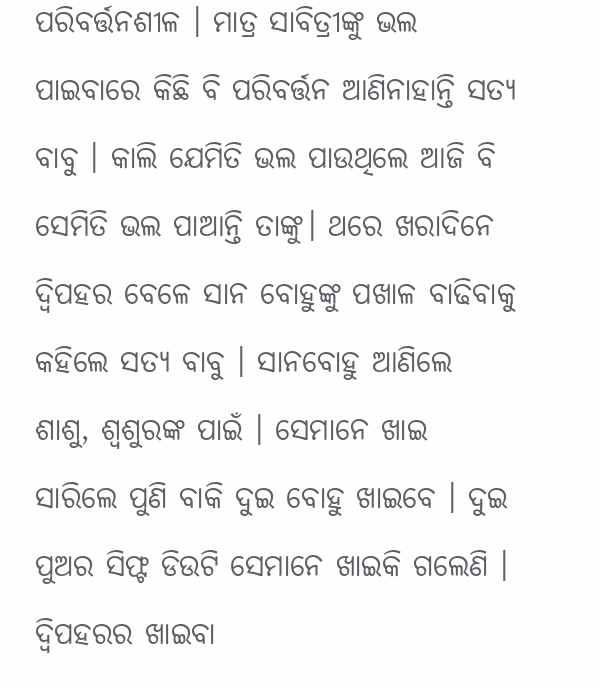ପରିବର୍ତ୍ତନଶୀଳ । ମାତ୍ର ସାବିତ୍ରୀଙ୍କୁ ଭଲ ପାଇବାରେ କିଛି ବି ପରିବର୍ତ୍ତନ ଆଣିନାହାନ୍ତି ସତ୍ୟ ବାବୁ । କାଲି ଯେମିତି ଭଲ ପାଉଥିଲେ ଆଜି ବି ସେମିତି ଭଲ ପାଆନ୍ତି ତାଙ୍କୁ। ଥରେ ଖରାଦିନେ ଦ୍ଵିପହର ବେଳେ ସାନ ବୋହୁଙ୍କୁ ପଖାଳ ବାଢିବାକୁ କହିଲେ ସତ୍ୟ ବାବୁ । ସାନବୋହୁ ଆଣିଲେ ଶାଶୁ, ଶ୍ୱଶୁରଙ୍କ ପାଇଁ । ସେମାନେ ଖାଇ ସାରିଲେ ପୁଣି ବାକି ଦୁଇ ବୋହୁ ଖାଇବେ । ଦୁଇ ପୁଅର ସିଫ୍ଟ ଡିଉଟି ସେମାନେ ଖାଇକି ଗଲେଣି । ଦ୍ଵିପହରର ଖାଇବା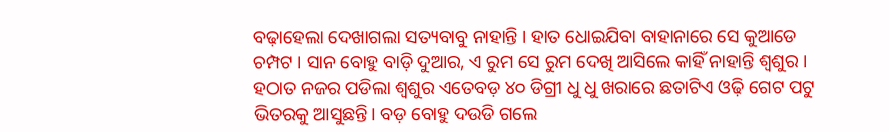ବଢ଼ାହେଲା ଦେଖାଗଲା ସତ୍ୟବାବୁ ନାହାନ୍ତି । ହାତ ଧୋଇଯିବା ବାହାନାରେ ସେ କୁଆଡେ ଚମ୍ପଟ । ସାନ ବୋହୁ ବାଡ଼ି ଦୁଆର, ଏ ରୁମ ସେ ରୁମ ଦେଖି ଆସିଲେ କାହିଁ ନାହାନ୍ତି ଶ୍ୱଶୁର । ହଠାତ ନଜର ପଡିଲା ଶ୍ୱଶୁର ଏତେବଡ଼ ୪୦ ଡିଗ୍ରୀ ଧୁ ଧୁ ଖରାରେ ଛତାଟିଏ ଓଢ଼ି ଗେଟ ପଟୁ ଭିତରକୁ ଆସୁଛନ୍ତି। ବଡ଼ ବୋହୁ ଦଉଡି ଗଲେ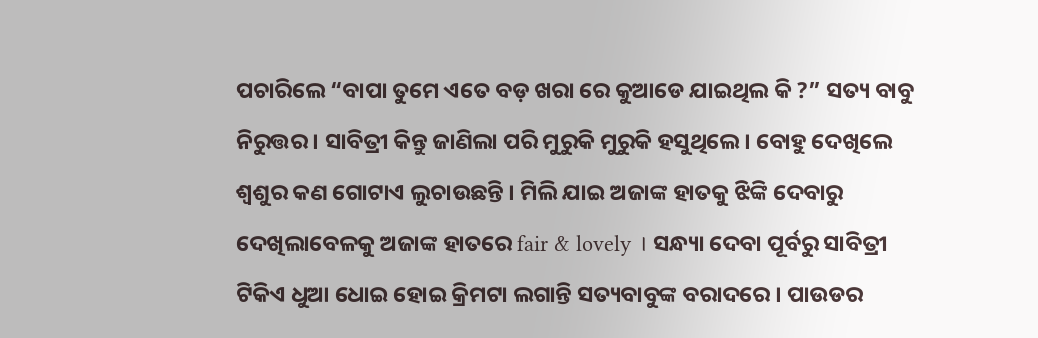ପଚାରିଲେ “ବାପା ତୁମେ ଏତେ ବଡ଼ ଖରା ରେ କୁଆଡେ ଯାଇଥିଲ କି ?” ସତ୍ୟ ବାବୁ ନିରୁତ୍ତର । ସାବିତ୍ରୀ କିନ୍ତୁ ଜାଣିଲା ପରି ମୁରୁକି ମୁରୁକି ହସୁଥିଲେ। ବୋହୁ ଦେଖିଲେ ଶ୍ୱଶୁର କଣ ଗୋଟାଏ ଲୁଚାଉଛନ୍ତି । ମିଲି ଯାଇ ଅଜାଙ୍କ ହାତକୁ ଝିଙ୍କି ଦେବାରୁ ଦେଖିଲାବେଳକୁ ଅଜାଙ୍କ ହାତରେ fair & lovely । ସନ୍ଧ୍ୟା ଦେବା ପୂର୍ବରୁ ସାବିତ୍ରୀ ଟିକିଏ ଧୁଆ ଧୋଇ ହୋଇ କ୍ରିମଟା ଲଗାନ୍ତି ସତ୍ୟବାବୁଙ୍କ ବରାଦରେ । ପାଉଡର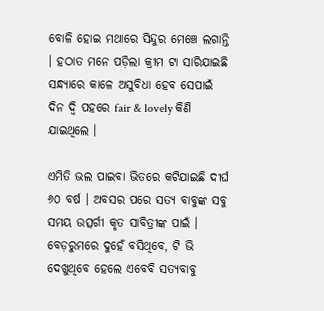ବୋଳି ହୋଇ ମଥାରେ ସିନ୍ଦୁର ମେଞ୍ଚେ ଲଗାନ୍ତି । ହଠାତ ମନେ ପଡ଼ିଲା କ୍ରୀମ ଟା ସାରିଯାଇଛି ସନ୍ଧ୍ୟାରେ କାଳେ ଅସୁବିଧା ହେବ ସେପାଇଁ ଦିନ ଦ୍ଵି ପହରେ fair & lovely କିଣି ଯାଇଥିଲେ ।

ଏମିତି ଭଲ ପାଇବା ଭିତରେ କଟିଯାଇଛି ଦୀର୍ଘ ୬୦ ବର୍ଷ । ଅବସର ପରେ ସତ୍ୟ ବାବୁଙ୍କ ସବୁ ସମୟ ଉତ୍ସର୍ଗୀ କୃତ ସାବିତ୍ରୀଙ୍କ ପାଇଁ । ବେଡ଼ରୁମରେ ଦୁହେଁ ବସିଥିବେ, ଟି ଭି ଦେଖୁଥିବେ ହେଲେ ଏବେବି ସତ୍ୟବାବୁ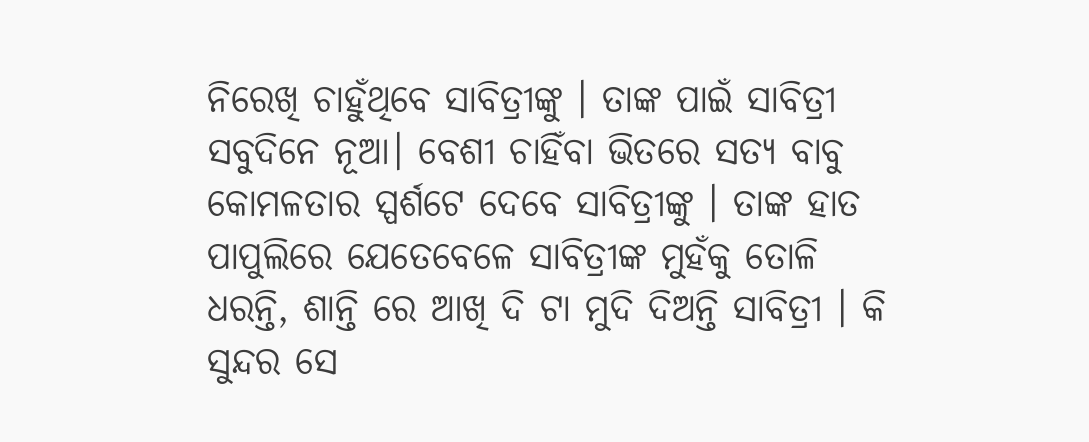ନିରେଖି ଚାହୁଁଥିବେ ସାବିତ୍ରୀଙ୍କୁ । ତାଙ୍କ ପାଇଁ ସାବିତ୍ରୀ ସବୁଦିନେ ନୂଆ। ବେଶୀ ଚାହିଁବା ଭିତରେ ସତ୍ୟ ବାବୁ କୋମଳତାର ସ୍ପର୍ଶଟେ ଦେବେ ସାବିତ୍ରୀଙ୍କୁ । ତାଙ୍କ ହାତ ପାପୁଲିରେ ଯେତେବେଳେ ସାବିତ୍ରୀଙ୍କ ମୁହଁକୁ ତୋଳି ଧରନ୍ତି, ଶାନ୍ତି ରେ ଆଖି ଦି ଟା ମୁଦି ଦିଅନ୍ତି ସାବିତ୍ରୀ । କି ସୁନ୍ଦର ସେ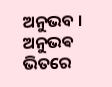ଅନୁଭବ । ଅନୁଭଵ ଭିତରେ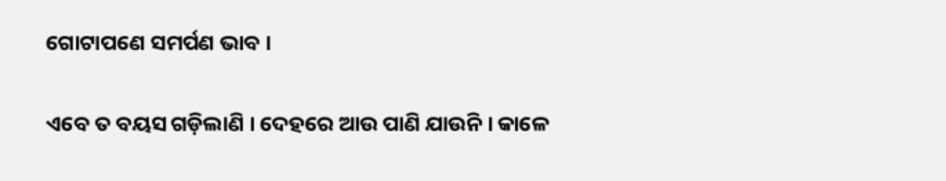ଗୋଟାପଣେ ସମର୍ପଣ ଭାବ ।

ଏବେ ତ ବୟସ ଗଡ଼ିଲାଣି । ଦେହରେ ଆଉ ପାଣି ଯାଉନି । କାଳେ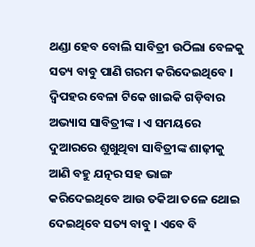ଥଣ୍ଡା ହେବ ବୋଲି ସାବିତ୍ରୀ ଉଠିଲା ବେଳକୁ ସତ୍ୟ ବାବୁ ପାଣି ଗରମ କରିଦେଇଥିବେ । ଦ୍ଵିପହର ବେଳା ଟିକେ ଖାଇକି ଗଡ଼ିବାର ଅଭ୍ୟାସ ସାବିତ୍ରୀଙ୍କ । ଏ ସମୟରେ ଦୁଆରରେ ଶୁଖୁଥିବା ସାବିତ୍ରୀଙ୍କ ଶାଢ଼ୀକୁ ଆଣି ବହୁ ଯତ୍ନର ସହ ଭାଙ୍ଗ କରିଦେଇଥିବେ ଆଉ ତକିଆ ତଳେ ଥୋଇ ଦେଇଥିବେ ସତ୍ୟ ବାବୁ । ଏବେ ବି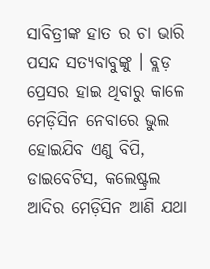ସାବିତ୍ରୀଙ୍କ ହାତ ର ଚା ଭାରି ପସନ୍ଦ ସତ୍ୟବାବୁଙ୍କୁ । ବ୍ଲଡ଼ ପ୍ରେସର ହାଇ ଥିବାରୁ କାଳେ ମେଡ଼ିସିନ ନେବାରେ ଭୁଲ ହୋଇଯିବ ଏଣୁ ବିପି, ଡାଇବେଟିସ, କଲେଷ୍ଟ୍ରଲ ଆଦିର ମେଡ଼ିସିନ ଆଣି ଯଥା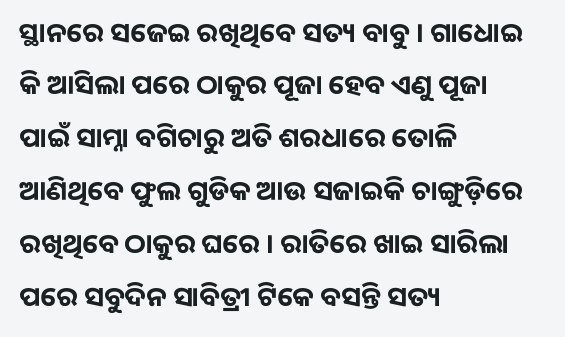ସ୍ଥାନରେ ସଜେଇ ରଖିଥିବେ ସତ୍ୟ ବାବୁ । ଗାଧୋଇ କି ଆସିଲା ପରେ ଠାକୁର ପୂଜା ହେବ ଏଣୁ ପୂଜା ପାଇଁ ସାମ୍ନା ବଗିଚାରୁ ଅତି ଶରଧାରେ ତୋଳି ଆଣିଥିବେ ଫୁଲ ଗୁଡିକ ଆଉ ସଜାଇକି ଚାଙ୍ଗୁଡ଼ିରେ ରଖିଥିବେ ଠାକୁର ଘରେ । ରାତିରେ ଖାଇ ସାରିଲା ପରେ ସବୁଦିନ ସାବିତ୍ରୀ ଟିକେ ବସନ୍ତି ସତ୍ୟ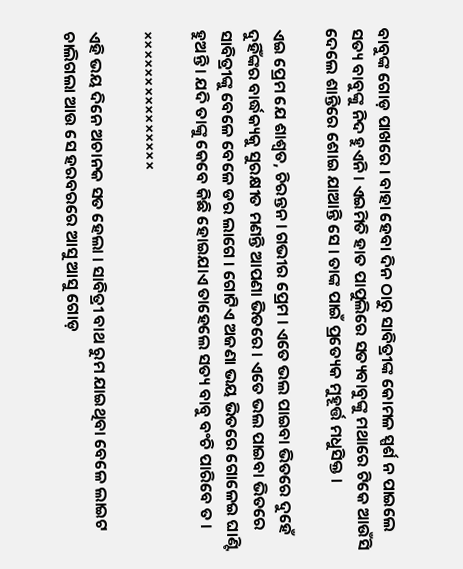ବାବୁଙ୍କ ଗୋଡ଼ ପାଖରେ । ବାହା ହେବା ଦିନ ଠାରୁ ସାବିତ୍ରୀଙ୍କ କୋମଳ ସ୍ପର୍ଶ ନ ପାଇଲେ ସତ୍ୟ ବାବୁଙ୍କୁ ନିଦ ହୁଏନି । ଏଇମିତି ହାତ ପାପୁଲିରେ ସତ୍ୟବାବୁଙ୍କୁ ମଥାରେ ଟିକେ ଆଉଁସି ଦେଲେ ଶାନ୍ତିରେ ଶୋଇ ଯାଆନ୍ତି ସେ । ତାଙ୍କ ପାଇଁ ପ୍ରତ୍ୟେକ ମୁହୂର୍ତ୍ତ ମଧୁସିକ୍ତ ।

ଏଇ ପ୍ରେମ ଯେ ଶାଶ୍ୱତ, ଚିରନ୍ତନ । ଗଭୀର ପ୍ରେମ । ଏତେ ଭଲ ପାଇବା ଭିତରେ ଦୁହେଁ ଦୁହିଁଙ୍କର ବାର୍ଦ୍ଧକ୍ୟକୁ ସୁରକ୍ଷୀତ ମଣନ୍ତି ଆପଣା ଭିତରେ । ଏତେ ଭଲ ପାଇବା ଭିତରେ ସାବିତ୍ରୀଙ୍କୁ ବେଳେ ବେଳେ ଡର ଲାଗେ । ଗୋଟିଏ ଅଜଣା ଭୟ ଭିତରେ ଗୋଳେଇ ଘାଣ୍ଟି ହୁଅନ୍ତି । ଯଦି ତାଙ୍କୁ କେବେ କିଛି ହୋଇଯାଏ ତାହେଲେ ସତ୍ୟ ବାବୁ ବଂଚି ପାରିବେ ତ ।

×××××××××××××××

ଏହି ଭୟ ଦିନେ ଅଚାନକ ସତ ହେଲା । ସାବିତ୍ରୀ ବାଥ ରୁମ ଯାଇଥିବା ବେଳେ ଲାଇଟ ଚାଲିଗଲା ଆଉ ସେ ହରବରରେ ଆସୁ ଆସୁ ଗୋଡ଼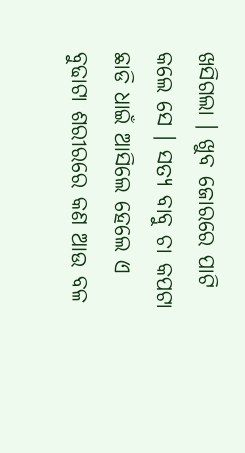ଖସିଗଲା । ଖୁବ ଜୋରରେ ପାଟି କଲେ ସେ । ସତ୍ୟ ବାବୁ ଚା କପଟା ଛାଡି ଧାଇଁ ଆସିଲେ ହେଲେ ଏ ବୁଢାଟା ଶରୀରରେ କଣ ଆଉ ବଳ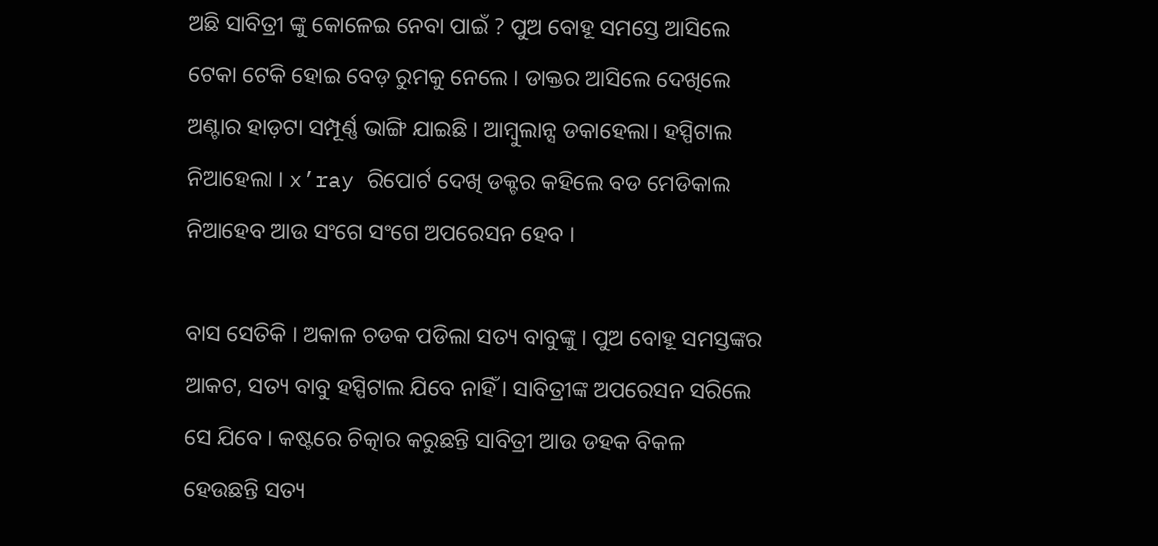ଅଛି ସାବିତ୍ରୀ ଙ୍କୁ କୋଳେଇ ନେବା ପାଇଁ ? ପୁଅ ବୋହୂ ସମସ୍ତେ ଆସିଲେ ଟେକା ଟେକି ହୋଇ ବେଡ଼ ରୁମକୁ ନେଲେ । ଡାକ୍ତର ଆସିଲେ ଦେଖିଲେ ଅଣ୍ଟାର ହାଡ଼ଟା ସମ୍ପୂର୍ଣ୍ଣ ଭାଙ୍ଗି ଯାଇଛି । ଆମ୍ବୁଲାନ୍ସ ଡକାହେଲା। ହସ୍ପିଟାଲ ନିଆହେଲା । x’ray ରିପୋର୍ଟ ଦେଖି ଡକ୍ଟର କହିଲେ ବଡ ମେଡିକାଲ ନିଆହେବ ଆଉ ସଂଗେ ସଂଗେ ଅପରେସନ ହେବ ।

ବାସ ସେତିକି । ଅକାଳ ଚଡକ ପଡିଲା ସତ୍ୟ ବାବୁଙ୍କୁ । ପୁଅ ବୋହୂ ସମସ୍ତଙ୍କର ଆକଟ, ସତ୍ୟ ବାବୁ ହସ୍ପିଟାଲ ଯିବେ ନାହିଁ । ସାବିତ୍ରୀଙ୍କ ଅପରେସନ ସରିଲେ ସେ ଯିବେ । କଷ୍ଟରେ ଚିତ୍କାର କରୁଛନ୍ତି ସାବିତ୍ରୀ ଆଉ ଡହକ ବିକଳ ହେଉଛନ୍ତି ସତ୍ୟ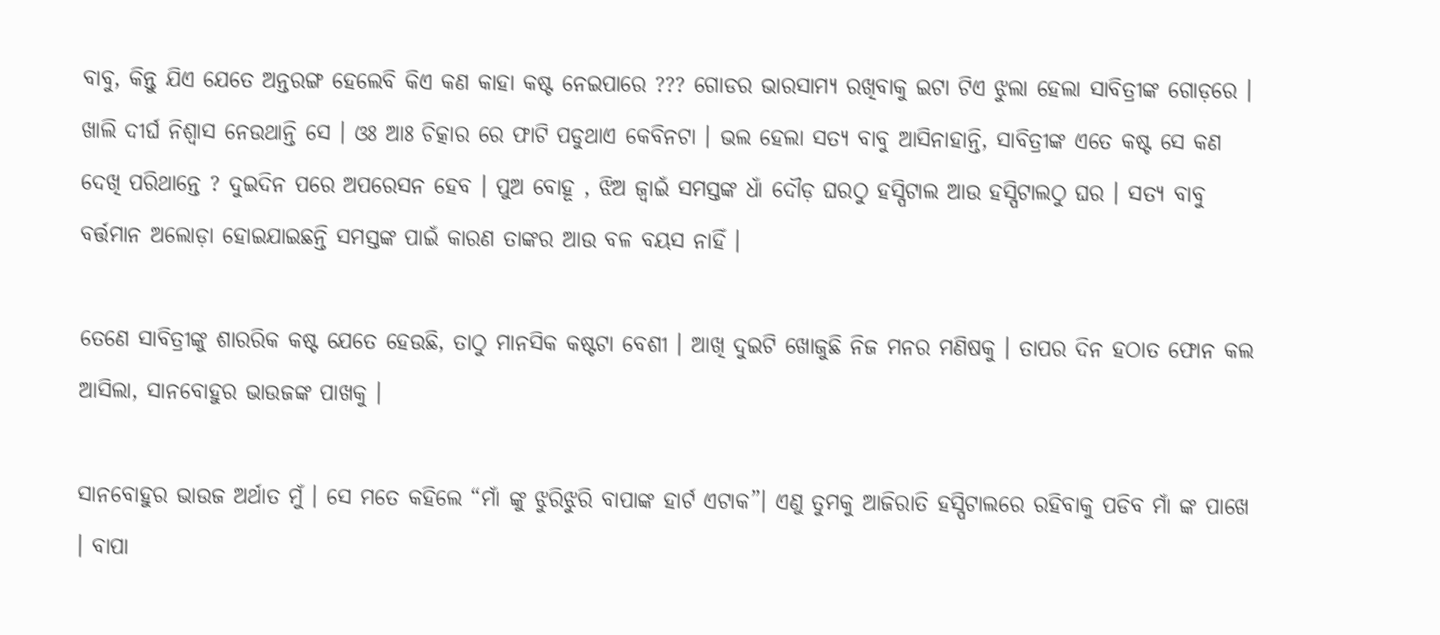ବାବୁ, କିନ୍ତୁ ଯିଏ ଯେତେ ଅନ୍ତରଙ୍ଗ ହେଲେବି କିଏ କଣ କାହା କଷ୍ଟ ନେଇପାରେ ??? ଗୋଡର ଭାରସାମ୍ୟ ରଖିବାକୁ ଇଟା ଟିଏ ଝୁଲା ହେଲା ସାବିତ୍ରୀଙ୍କ ଗୋଡ଼ରେ । ଖାଲି ଦୀର୍ଘ ନିଶ୍ଵାସ ନେଉଥାନ୍ତି ସେ । ଓଃ ଆଃ ଚିତ୍କାର ରେ ଫାଟି ପଡୁଥାଏ କେବିନଟା । ଭଲ ହେଲା ସତ୍ୟ ବାବୁ ଆସିନାହାନ୍ତି, ସାବିତ୍ରୀଙ୍କ ଏତେ କଷ୍ଟ ସେ କଣ ଦେଖି ପରିଥାନ୍ତେ ? ଦୁଇଦିନ ପରେ ଅପରେସନ ହେବ । ପୁଅ ବୋହୂ , ଝିଅ ଜ୍ୱାଇଁ ସମସ୍ତଙ୍କ ଧାଁ ଦୌଡ଼ ଘରଠୁ ହସ୍ପିଟାଲ ଆଉ ହସ୍ପିଟାଲଠୁ ଘର । ସତ୍ୟ ବାବୁ ବର୍ତ୍ତମାନ ଅଲୋଡ଼ା ହୋଇଯାଇଛନ୍ତି ସମସ୍ତଙ୍କ ପାଇଁ କାରଣ ତାଙ୍କର ଆଉ ବଳ ବୟସ ନାହିଁ ।

ତେଣେ ସାବିତ୍ରୀଙ୍କୁ ଶାରରିକ କଷ୍ଟ ଯେତେ ହେଉଛି, ତାଠୁ ମାନସିକ କଷ୍ଟଟା ବେଶୀ । ଆଖି ଦୁଇଟି ଖୋଜୁଛି ନିଜ ମନର ମଣିଷକୁ । ତାପର ଦିନ ହଠାତ ଫୋନ କଲ ଆସିଲା, ସାନବୋହୁର ଭାଉଜଙ୍କ ପାଖକୁ ।

ସାନବୋହୁର ଭାଉଜ ଅର୍ଥାତ ମୁଁ । ସେ ମତେ କହିଲେ “ମାଁ ଙ୍କୁ ଝୁରିଝୁରି ବାପାଙ୍କ ହାର୍ଟ ଏଟାକ”। ଏଣୁ ତୁମକୁ ଆଜିରାତି ହସ୍ପିଟାଲରେ ରହିବାକୁ ପଡିବ ମାଁ ଙ୍କ ପାଖେ । ବାପା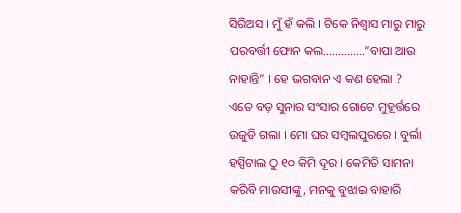ସିରିଅସ । ମୁଁ ହଁ କଲି । ଟିକେ ନିଶ୍ୱାସ ମାରୁ ମାରୁ ପରବର୍ତ୍ତୀ ଫୋନ କଲ…………..”ବାପା ଆଉ ନାହାନ୍ତି” । ହେ ଭଗବାନ ଏ କଣ ହେଲା ? ଏତେ ବଡ଼ ସୁନାର ସଂସାର ଗୋଟେ ମୁହୂର୍ତ୍ତରେ ଉଜୁଡି ଗଲା । ମୋ ଘର ସମ୍ବଲପୁରରେ । ବୁର୍ଲା ହସ୍ପିଟାଲ ଠୁ ୧୦ କିମି ଦୂର । କେମିତି ସାମନା କରିବି ମାଉସୀଙ୍କୁ, ମନକୁ ବୁଝାଇ ବାହାରି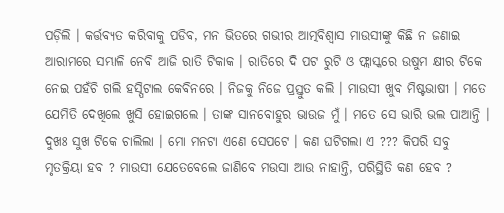ପଡ଼ିଲି । କର୍ତ୍ତବ୍ୟତ କରିବାକୁ ପଡିବ, ମନ ଭିତରେ ଗଭୀର ଆତ୍ମବିଶ୍ୱାସ ମାଉସୀଙ୍କୁ କିଛି ନ ଜଣାଇ ଆରାମରେ ସମ୍ଭାଳି ନେବି ଆଜି ରାତି ଟିକାକ । ରାତିରେ ଦି ପଟ ରୁଟି ଓ ଫ୍ଲାସ୍କରେ ଉଷୁମ କ୍ଷୀର ଟିକେ ନେଇ ପହଁଚି ଗଲି ହସ୍ପିଟାଲ କେବିନରେ । ନିଜକୁ ନିଜେ ପ୍ରସ୍ତୁତ କଲି । ମାଉସୀ ଖୁବ ମିଷ୍ଟଭାଷୀ । ମତେ ଯେମିତି ଦେଖିଲେ ଖୁସି ହୋଇଗଲେ । ତାଙ୍କ ସାନବୋହୁର ଭାଉଜ ମୁଁ । ମତେ ସେ ଭାରି ଭଲ ପାଆନ୍ତି । ଦୁଖଃ ସୁଖ ଟିକେ ଚାଲିଲା । ମୋ ମନଟା ଏଣେ ସେପଟେ । କଣ ଘଟିଗଲା ଏ ??? କିପରି ସବୁ ମୃତକ୍ରିୟା ହବ ? ମାଉସୀ ଯେତେବେଲେ ଜାଣିବେ ମଉସା ଆଉ ନାହାନ୍ତି, ପରିସ୍ଥିତି କଣ ହେବ ?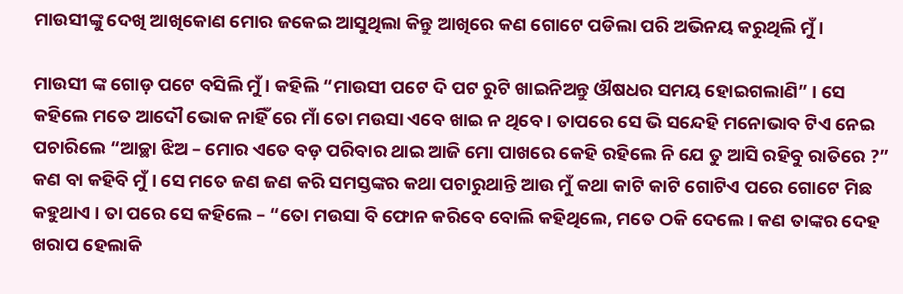ମାଉସୀଙ୍କୁ ଦେଖି ଆଖିକୋଣ ମୋର ଜକେଇ ଆସୁଥିଲା କିନ୍ତୁ ଆଖିରେ କଣ ଗୋଟେ ପଡିଲା ପରି ଅଭିନୟ କରୁଥିଲି ମୁଁ ।

ମାଉସୀ ଙ୍କ ଗୋଡ଼ ପଟେ ବସିଲି ମୁଁ । କହିଲି “ମାଉସୀ ପଟେ ଦି ପଟ ରୁଟି ଖାଇନିଅନ୍ତୁ ଔଷଧର ସମୟ ହୋଇଗଲାଣି” । ସେ କହିଲେ ମତେ ଆଦୌ ଭୋକ ନାହିଁ ରେ ମାଁ ତୋ ମଉସା ଏବେ ଖାଇ ନ ଥିବେ । ତାପରେ ସେ ଭି ସନ୍ଦେହି ମନୋଭାବ ଟିଏ ନେଇ ପଚାରିଲେ “ଆଚ୍ଛା ଝିଅ – ମୋର ଏତେ ବଡ଼ ପରିବାର ଥାଇ ଆଜି ମୋ ପାଖରେ କେହି ରହିଲେ ନି ଯେ ତୁ ଆସି ରହିବୁ ରାତିରେ ?” କଣ ବା କହିବି ମୁଁ । ସେ ମତେ ଜଣ ଜଣ କରି ସମସ୍ତଙ୍କର କଥା ପଚାରୁଥାନ୍ତି ଆଉ ମୁଁ କଥା କାଟି କାଟି ଗୋଟିଏ ପରେ ଗୋଟେ ମିଛ କହୁଥାଏ । ତା ପରେ ସେ କହିଲେ – “ତୋ ମଉସା ବି ଫୋନ କରିବେ ବୋଲି କହିଥିଲେ, ମତେ ଠକି ଦେଲେ । କଣ ତାଙ୍କର ଦେହ ଖରାପ ହେଲାକି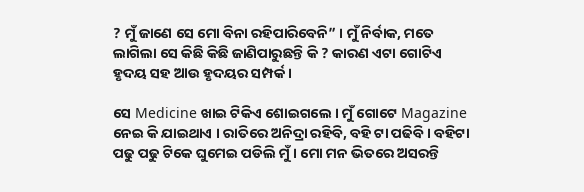? ମୁଁ ଜାଣେ ସେ ମୋ ବିନା ରହିପାରିବେନି” । ମୁଁ ନିର୍ବାକ, ମତେ ଲାଗିଲା ସେ କିଛି କିଛି ଜାଣିପାରୁଛନ୍ତି କି ? କାରଣ ଏଟା ଗୋଟିଏ ହୃଦୟ ସହ ଆଉ ହୃଦୟର ସମ୍ପର୍କ ।

ସେ Medicine ଖାଇ ଟିକିଏ ଶୋଇଗଲେ । ମୁଁ ଗୋଟେ Magazine ନେଇ କି ଯାଇଥାଏ । ରାତିରେ ଅନିଦ୍ରା ରହିବି, ବହି ଟା ପଢିବି । ବହିଟା ପଢୁ ପଢୁ ଟିକେ ଘୁମେଇ ପଡିଲି ମୁଁ । ମୋ ମନ ଭିତରେ ଅସରନ୍ତି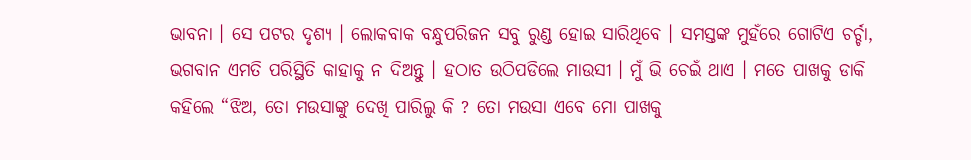ଭାବନା । ସେ ପଟର ଦୃଶ୍ୟ । ଲୋକବାକ ବନ୍ଧୁପରିଜନ ସବୁ ରୁଣ୍ଡ ହୋଇ ସାରିଥିବେ । ସମସ୍ତଙ୍କ ମୁହଁରେ ଗୋଟିଏ ଚର୍ଚ୍ଚା, ଭଗବାନ ଏମତି ପରିସ୍ଥିତି କାହାକୁ ନ ଦିଅନ୍ତୁ । ହଠାତ ଉଠିପଡିଲେ ମାଉସୀ । ମୁଁ ଭି ଚେଇଁ ଥାଏ । ମତେ ପାଖକୁ ଡାକି କହିଲେ “ଝିଅ, ତୋ ମଉସାଙ୍କୁ ଦେଖି ପାରିଲୁ କି ? ତୋ ମଉସା ଏବେ ମୋ ପାଖକୁ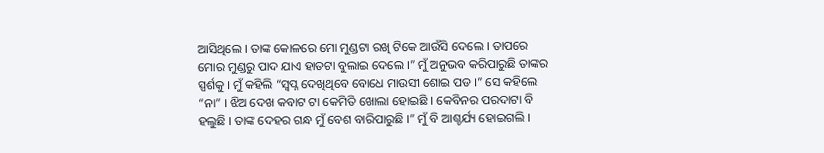ଆସିଥିଲେ । ତାଙ୍କ କୋଳରେ ମୋ ମୁଣ୍ଡଟା ରଖି ଟିକେ ଆଉଁସି ଦେଲେ । ତାପରେ ମୋର ମୁଣ୍ଡରୁ ପାଦ ଯାଏ ହାତଟା ବୁଲାଇ ଦେଲେ ।” ମୁଁ ଅନୁଭବ କରିପାରୁଛି ତାଙ୍କର ସ୍ପର୍ଶକୁ । ମୁଁ କହିଲି “ସ୍ୱପ୍ନ ଦେଖିଥିବେ ବୋଧେ ମାଉସୀ ଶୋଇ ପଡ ।” ସେ କହିଲେ “ନା” । ଝିଅ ଦେଖ କବାଟ ଟା କେମିତି ଖୋଲା ହୋଇଛି । କେବିନର ପରଦାଟା ବି ହଲୁଛି । ତାଙ୍କ ଦେହର ଗନ୍ଧ ମୁଁ ବେଶ ବାରିପାରୁଛି ।” ମୁଁ ବି ଆଶ୍ଚର୍ଯ୍ୟ ହୋଇଗଲି ।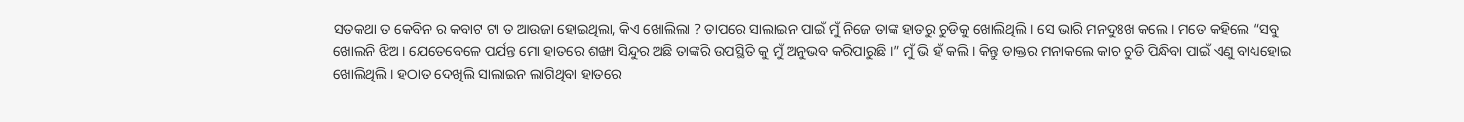ସତକଥା ତ କେବିନ ର କବାଟ ଟା ତ ଆଉଜା ହୋଇଥିଲା, କିଏ ଖୋଲିଲା ? ତାପରେ ସାଲାଇନ ପାଇଁ ମୁଁ ନିଜେ ତାଙ୍କ ହାତରୁ ଚୁଡିକୁ ଖୋଲିଥିଲି । ସେ ଭାରି ମନଦୁଃଖ କଲେ । ମତେ କହିଲେ “ସବୁ ଖୋଲନି ଝିଅ । ଯେତେବେଳେ ପର୍ଯନ୍ତ ମୋ ହାତରେ ଶଙ୍ଖା ସିନ୍ଦୁର ଅଛି ତାଙ୍କରି ଉପସ୍ଥିତି କୁ ମୁଁ ଅନୁଭବ କରିପାରୁଛି ।” ମୁଁ ଭି ହଁ କଲି । କିନ୍ତୁ ଡାକ୍ତର ମନାକଲେ କାଚ ଚୁଡି ପିନ୍ଧିବା ପାଇଁ ଏଣୁ ବାଧ୍ୟହୋଇ ଖୋଲିଥିଲି । ହଠାତ ଦେଖିଲି ସାଲାଇନ ଲାଗିଥିବା ହାତରେ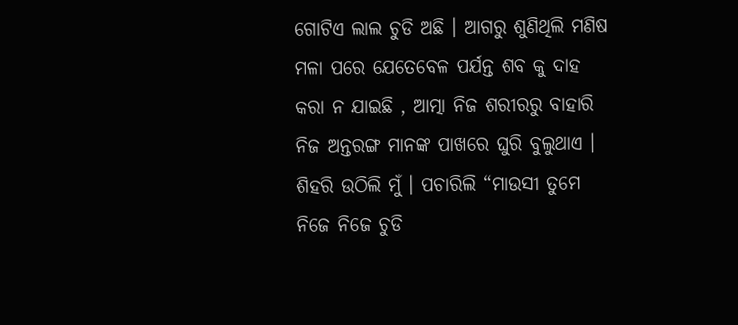ଗୋଟିଏ ଲାଲ ଚୁଡି ଅଛି । ଆଗରୁ ଶୁଣିଥିଲି ମଣିଷ ମଳା ପରେ ଯେତେବେଳ ପର୍ଯନ୍ତ ଶବ କୁ ଦାହ କରା ନ ଯାଇଛି , ଆତ୍ମା ନିଜ ଶରୀରରୁ ବାହାରି ନିଜ ଅନ୍ତରଙ୍ଗ ମାନଙ୍କ ପାଖରେ ଘୁରି ବୁଲୁଥାଏ । ଶିହରି ଉଠିଲି ମୁଁ । ପଚାରିଲି “ମାଉସୀ ତୁମେ ନିଜେ ନିଜେ ଚୁଡି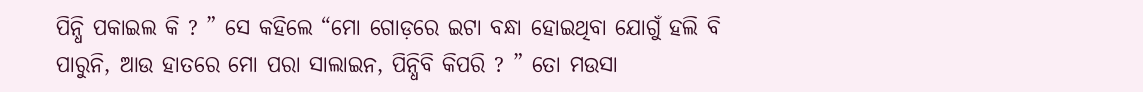ପିନ୍ଧି ପକାଇଲ କି ? ” ସେ କହିଲେ “ମୋ ଗୋଡ଼ରେ ଇଟା ବନ୍ଧା ହୋଇଥିବା ଯୋଗୁଁ ହଲି ବି ପାରୁନି, ଆଉ ହାତରେ ମୋ ପରା ସାଲାଇନ, ପିନ୍ଧିବି କିପରି ? ” ତୋ ମଉସା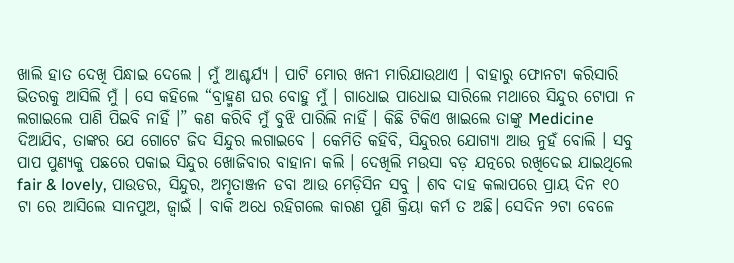ଖାଲି ହାତ ଦେଖି ପିନ୍ଧାଇ ଦେଲେ । ମୁଁ ଆଶ୍ଚର୍ଯ୍ୟ । ପାଟି ମୋର ଖନୀ ମାରିଯାଉଥାଏ । ବାହାରୁ ଫୋନଟା କରିସାରି ଭିତରକୁ ଆସିଲି ମୁଁ । ସେ କହିଲେ “ବ୍ରାହ୍ମଣ ଘର ବୋହୁ ମୁଁ । ଗାଧୋଇ ପାଧୋଇ ସାରିଲେ ମଥାରେ ସିନ୍ଦୁର ଟୋପା ନ ଲଗାଇଲେ ପାଣି ପିଇବି ନାହିଁ ।” କଣ କରିବି ମୁଁ ବୁଝି ପାରିଲି ନାହିଁ । କିଛି ଟିକିଏ ଖାଇଲେ ତାଙ୍କୁ Medicine ଦିଆଯିବ, ତାଙ୍କର ଯେ ଗୋଟେ ଜିଦ ସିନ୍ଦୁର ଲଗାଇବେ । କେମିତି କହିବି, ସିନ୍ଦୁରର ଯୋଗ୍ୟା ଆଉ ନୁହଁ ବୋଲି । ସବୁ ପାପ ପୁଣ୍ୟକୁ ପଛରେ ପକାଇ ସିନ୍ଦୁର ଖୋଜିବାର ବାହାନା କଲି । ଦେଖିଲି ମଉସା ବଡ଼ ଯତ୍ନରେ ରଖିଦେଇ ଯାଇଥିଲେ fair & lovely, ପାଉଡର, ସିନ୍ଦୁର, ଅମୃତାଞ୍ଜନ ଡବା ଆଉ ମେଡ଼ିସିନ ସବୁ । ଶବ ଦାହ କଲାପରେ ପ୍ରାୟ ଦିନ ୧୦ ଟା ରେ ଆସିଲେ ସାନପୁଅ, ଜ୍ୱାଇଁ । ବାକି ଅଧେ ରହିଗଲେ କାରଣ ପୁଣି କ୍ରିୟା କର୍ମ ତ ଅଛି। ସେଦିନ ୨ଟା ବେଳେ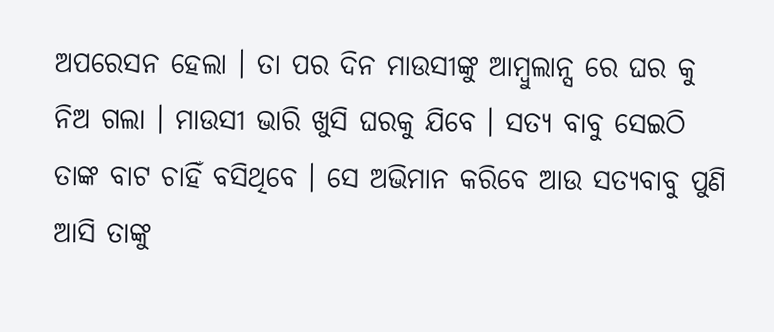ଅପରେସନ ହେଲା । ତା ପର ଦିନ ମାଉସୀଙ୍କୁ ଆମ୍ବୁଲାନ୍ସ ରେ ଘର କୁ ନିଅ ଗଲା । ମାଉସୀ ଭାରି ଖୁସି ଘରକୁ ଯିବେ । ସତ୍ୟ ବାବୁ ସେଇଠି ତାଙ୍କ ବାଟ ଚାହିଁ ବସିଥିବେ । ସେ ଅଭିମାନ କରିବେ ଆଉ ସତ୍ୟବାବୁ ପୁଣି ଆସି ତାଙ୍କୁ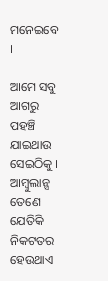ମନେଇବେ ।

ଆମେ ସବୁ ଆଗରୁ ପହଞ୍ଚି ଯାଇଥାଉ ସେଇଠିକୁ । ଆମ୍ବୁଲାନ୍ସ ତେଣେ ଯେତିକି ନିକଟତର ହେଉଥାଏ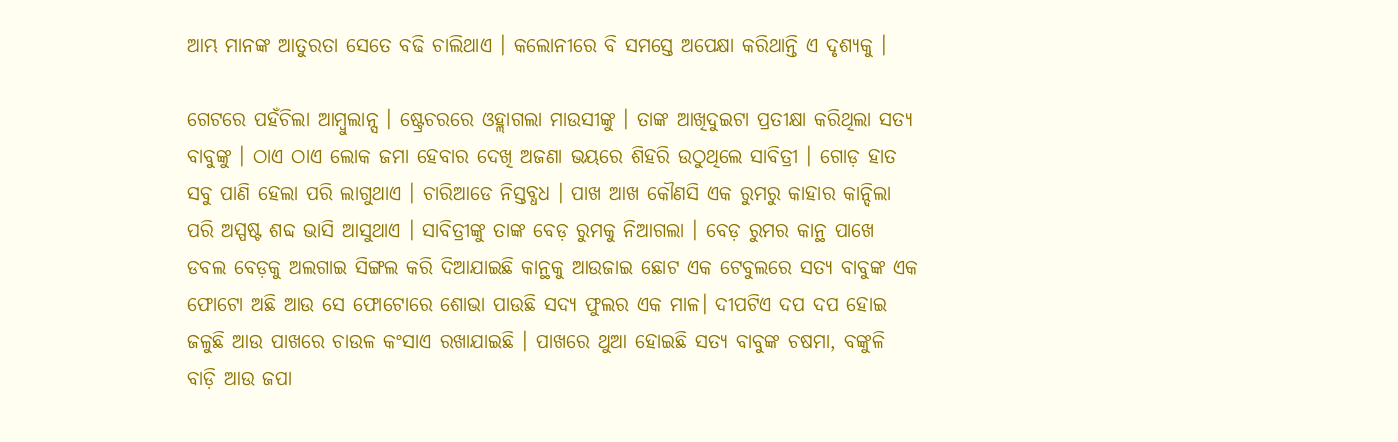ଆମ୍ଭ ମାନଙ୍କ ଆତୁରତା ସେତେ ବଢି ଚାଲିଥାଏ । କଲୋନୀରେ ବି ସମସ୍ତେ ଅପେକ୍ଷା କରିଥାନ୍ତି ଏ ଦୃଶ୍ୟକୁ ।

ଗେଟରେ ପହଁଚିଲା ଆମ୍ବୁଲାନ୍ସ । ଷ୍ଟ୍ରେଚରରେ ଓହ୍ଲାଗଲା ମାଉସୀଙ୍କୁ । ତାଙ୍କ ଆଖିଦୁଇଟା ପ୍ରତୀକ୍ଷା କରିଥିଲା ସତ୍ୟ ବାବୁଙ୍କୁ । ଠାଏ ଠାଏ ଲୋକ ଜମା ହେବାର ଦେଖି ଅଜଣା ଭୟରେ ଶିହରି ଉଠୁଥିଲେ ସାବିତ୍ରୀ । ଗୋଡ଼ ହାତ ସବୁ ପାଣି ହେଲା ପରି ଲାଗୁଥାଏ । ଚାରିଆଡେ ନିସ୍ତବ୍ଧଧ । ପାଖ ଆଖ କୌଣସି ଏକ ରୁମରୁ କାହାର କାନ୍ଦିଲା ପରି ଅସ୍ପଷ୍ଟ ଶବ୍ଦ ଭାସି ଆସୁଥାଏ । ସାବିତ୍ରୀଙ୍କୁ ତାଙ୍କ ବେଡ଼ ରୁମକୁ ନିଆଗଲା । ବେଡ଼ ରୁମର କାନ୍ଥ ପାଖେ ଡବଲ ବେଡ଼କୁ ଅଲଗାଇ ସିଙ୍ଗଲ କରି ଦିଆଯାଇଛି କାନ୍ଥକୁ ଆଉଜାଇ ଛୋଟ ଏକ ଟେବୁଲରେ ସତ୍ୟ ବାବୁଙ୍କ ଏକ ଫୋଟୋ ଅଛି ଆଉ ସେ ଫୋଟୋରେ ଶୋଭା ପାଉଛି ସଦ୍ୟ ଫୁଲର ଏକ ମାଳ। ଦୀପଟିଏ ଦପ ଦପ ହୋଇ ଜଳୁଛି ଆଉ ପାଖରେ ଚାଉଳ କଂସାଏ ରଖାଯାଇଛି । ପାଖରେ ଥୁଆ ହୋଇଛି ସତ୍ୟ ବାବୁଙ୍କ ଚଷମା, ବଙ୍କୁଳି ବାଡ଼ି ଆଉ ଜପା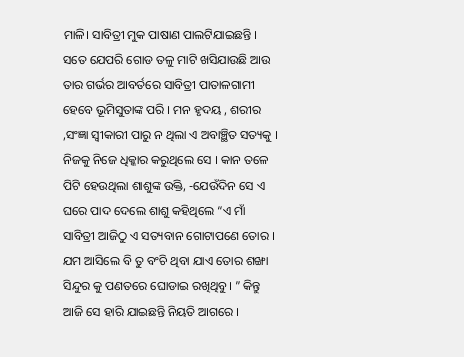ମାଳି। ସାବିତ୍ରୀ ମୁକ ପାଷାଣ ପାଲଟିଯାଇଛନ୍ତି । ସତେ ଯେପରି ଗୋଡ ତଳୁ ମାଟି ଖସିଯାଉଛି ଆଉ ତାର ଗର୍ଭର ଆବର୍ତରେ ସାବିତ୍ରୀ ପାତାଳଗାମୀ ହେବେ ଭୂମିସୁତାଙ୍କ ପରି । ମନ ହୃଦୟ , ଶରୀର ,ସଂଜ୍ଞା ସ୍ଵୀକାରୀ ପାରୁ ନ ଥିଲା ଏ ଅବାଞ୍ଛିତ ସତ୍ୟକୁ । ନିଜକୁ ନିଜେ ଧିକ୍କାର କରୁଥିଲେ ସେ । କାନ ତଳେ ପିଟି ହେଉଥିଲା ଶାଶୁଙ୍କ ଉକ୍ତି, -ଯେଉଁଦିନ ସେ ଏ ଘରେ ପାଦ ଦେଲେ ଶାଶୁ କହିଥିଲେ “ଏ ମାଁ ସାବିତ୍ରୀ ଆଜିଠୁ ଏ ସତ୍ୟବାନ ଗୋଟାପଣେ ତୋର । ଯମ ଆସିଲେ ବି ତୁ ବଂଚି ଥିବା ଯାଏ ତୋର ଶଙ୍ଖା ସିନ୍ଦୁର କୁ ପଣତରେ ଘୋଡାଇ ରଖିଥିବୁ। ” କିନ୍ତୁ ଆଜି ସେ ହାରି ଯାଇଛନ୍ତି ନିୟତି ଆଗରେ ।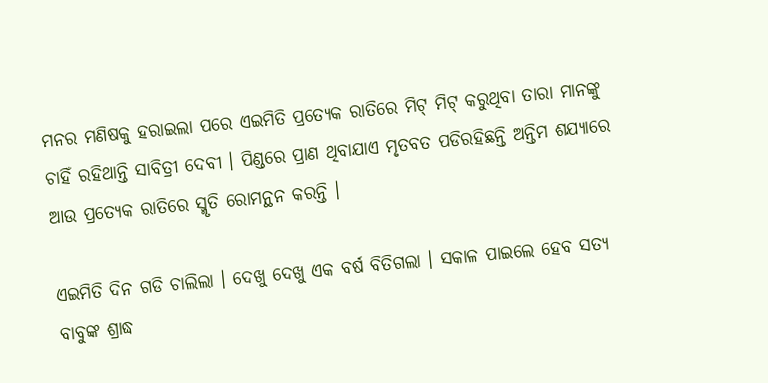ମନର ମଣିଷକୁ ହରାଇଲା ପରେ ଏଇମିତି ପ୍ରତ୍ୟେକ ରାତିରେ ମିଟ୍‌ ମିଟ୍‌ କରୁଥିବା ତାରା ମାନଙ୍କୁ ଚାହିଁ ରହିଥାନ୍ତି ସାବିତ୍ରୀ ଦେବୀ । ପିଣ୍ଡରେ ପ୍ରାଣ ଥିବାଯାଏ ମୃତବତ ପଡିରହିଛନ୍ତି ଅନ୍ତିମ ଶଯ୍ୟାରେ ଆଉ ପ୍ରତ୍ୟେକ ରାତିରେ ସ୍ମୃତି ରୋମନ୍ଥନ କରନ୍ତି ।

ଏଇମିତି ଦିନ ଗଡି ଚାଲିଲା । ଦେଖୁ ଦେଖୁ ଏକ ବର୍ଷ ବିତିଗଲା । ସକାଳ ପାଇଲେ ହେବ ସତ୍ୟ ବାବୁଙ୍କ ଶ୍ରାଦ୍ଧ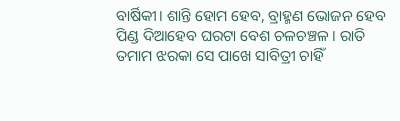ବାର୍ଷିକୀ। ଶାନ୍ତି ହୋମ ହେବ, ବ୍ରାହ୍ମଣ ଭୋଜନ ହେବ ପିଣ୍ଡ ଦିଆହେବ ଘରଟା ବେଶ ଚଳଚଞ୍ଚଳ । ରାତି ତମାମ ଝରକା ସେ ପାଖେ ସାବିତ୍ରୀ ଚାହିଁ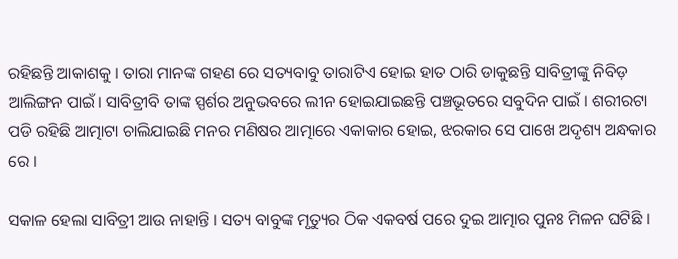ରହିଛନ୍ତି ଆକାଶକୁ । ତାରା ମାନଙ୍କ ଗହଣ ରେ ସତ୍ୟବାବୁ ତାରାଟିଏ ହୋଇ ହାତ ଠାରି ଡାକୁଛନ୍ତି ସାବିତ୍ରୀଙ୍କୁ ନିବିଡ଼ ଆଲିଙ୍ଗନ ପାଇଁ। ସାବିତ୍ରୀବି ତାଙ୍କ ସ୍ପର୍ଶର ଅନୁଭବରେ ଲୀନ ହୋଇଯାଇଛନ୍ତି ପଞ୍ଚଭୂତରେ ସବୁଦିନ ପାଇଁ । ଶରୀରଟା ପଡି ରହିଛି ଆତ୍ମାଟା ଚାଲିଯାଇଛି ମନର ମଣିଷର ଆତ୍ମାରେ ଏକାକାର ହୋଇ, ଝରକାର ସେ ପାଖେ ଅଦୃଶ୍ୟ ଅନ୍ଧକାର ରେ ।

ସକାଳ ହେଲା ସାବିତ୍ରୀ ଆଉ ନାହାନ୍ତି । ସତ୍ୟ ବାବୁଙ୍କ ମୃତ୍ୟୁର ଠିକ ଏକବର୍ଷ ପରେ ଦୁଇ ଆତ୍ମାର ପୁନଃ ମିଳନ ଘଟିଛି ।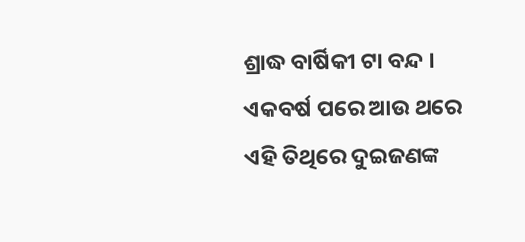ଶ୍ରାଦ୍ଧ ବାର୍ଷିକୀ ଟା ବନ୍ଦ । ଏକବର୍ଷ ପରେ ଆଉ ଥରେ ଏହି ତିଥିରେ ଦୁଇଜଣଙ୍କ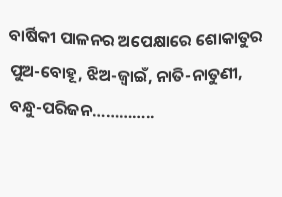ବାର୍ଷିକୀ ପାଳନର ଅପେକ୍ଷାରେ ଶୋକାତୁର ପୁଅ-ବୋହୂ, ଝିଅ-ଜ୍ୱାଇଁ, ନାତି-ନାତୁଣୀ, ବନ୍ଧୁ-ପରିଜନ…………..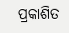ପ୍ରକାଶିତ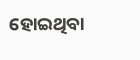ହୋଇଥିବା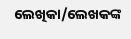ଲେଖିକା/ଲେଖକଙ୍କ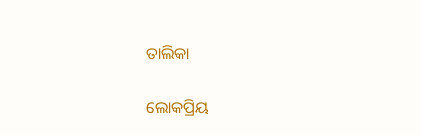ତାଲିକା

ଲୋକପ୍ରିୟ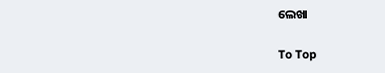ଲେଖା

To Top